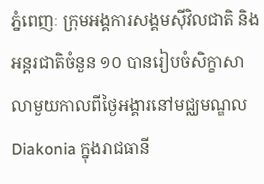ភ្នំពេញៈ ក្រុមអង្គការសង្គមស៊ីវិលជាតិ និងអន្តរជាតិចំនួន ១០ បានរៀបចំសិក្ខាសាលាមួយកាលពីថ្ងៃអង្គារនៅមជ្ឈមណ្ឌល Diakonia ក្នុងរាជធានី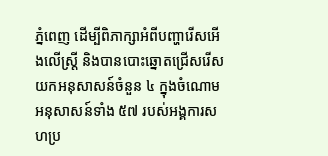ភ្នំពេញ ដើម្បីពិភាក្សាអំពីបញ្ហារើសអើងលើស្ដ្រី និងបានបោះឆ្នោតជ្រើសរើសយកអនុសាសន៍ចំនួន ៤ ក្នុងចំណោមអនុសាសន៍ទាំង ៥៧ របស់អង្គការសហប្រ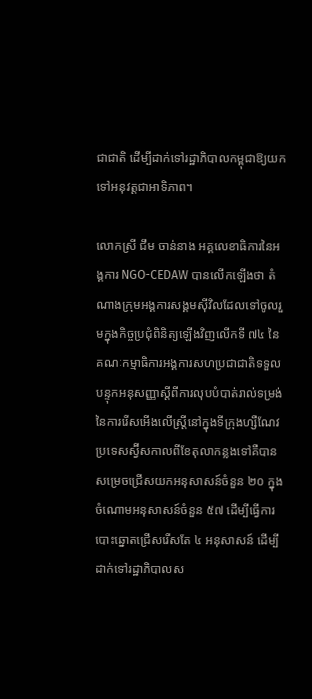ជាជាតិ ដើម្បីដាក់ទៅរដ្ឋាភិបាលកម្ពុជាឱ្យយកទៅអនុវត្តជាអាទិភាព។

លោកស្រី ជឹម ចាន់នាង អគ្គលេខាធិការនៃអង្គការ NGO-CEDAW បានលើកឡើងថា តំណាងក្រុមអង្គការសង្គមស៊ីវិលដែលទៅចូលរួមក្នុងកិច្ចប្រជុំពិនិត្យឡើងវិញលើកទី ៧៤ នៃគណៈកម្មាធិការអង្គការសហប្រជាជាតិទទួលបន្ទុកអនុសញ្ញាស្ដីពីការលុបបំបាត់រាល់ទម្រង់នៃការរើសអើងលើស្ដ្រីនៅក្នុងទីក្រុងហ្សឺណែវប្រទេសស្វ៊ីសកាលពីខែតុលាកន្លងទៅគឺបានសម្រេចជ្រើសយកអនុសាសន៍ចំនួន ២០ ក្នុងចំណោមអនុសាសន៍ចំនួន ៥៧ ដើម្បីធ្វើការបោះឆ្នោតជ្រើសរើសតែ ៤ អនុសាសន៍ ដើម្បីដាក់ទៅរដ្ឋាភិបាលស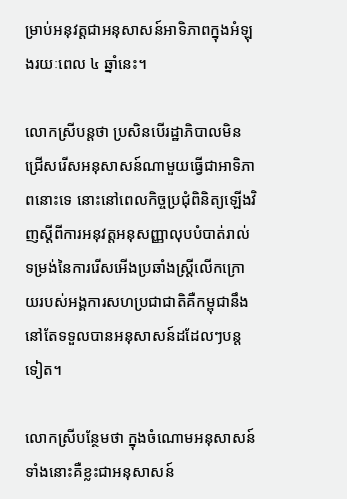ម្រាប់អនុវត្តជាអនុសាសន៍អាទិភាពក្នុងអំឡុងរយៈពេល ៤ ឆ្នាំនេះ។

លោកស្រីបន្តថា ប្រសិនបើរដ្ឋាភិបាលមិនជ្រើសរើសអនុសាសន៍ណាមួយធ្វើជាអាទិភាពនោះទេ នោះនៅពេលកិច្ចប្រជុំពិនិត្យឡើងវិញស្ដីពីការអនុវត្តអនុសញ្ញាលុបបំបាត់រាល់ទម្រង់នៃការរើសអើងប្រឆាំងស្ដ្រីលើកក្រោយរបស់អង្គការសហប្រជាជាតិគឺកម្ពុជានឹងនៅតែទទួលបានអនុសាសន៍ដដែលៗបន្តទៀត។

លោកស្រីបន្ថែមថា ក្នុងចំណោមអនុសាសន៍ទាំងនោះគឺខ្លះជាអនុសាសន៍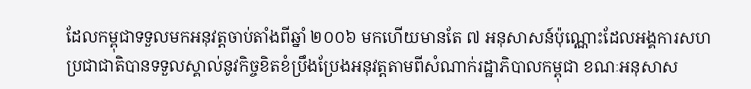ដែលកម្ពុជាទទួលមកអនុវត្តចាប់តាំងពីឆ្នាំ ២០០៦ មកហើយមានតែ ៧ អនុសាសន៍ប៉ុណ្ណោះដែលអង្គការសហប្រជាជាតិបានទទួលស្គាល់នូវកិច្ចខិតខំប្រឹងប្រែងអនុវត្តតាមពីសំណាក់រដ្ឋាភិបាលកម្ពុជា ខណៈអនុសាស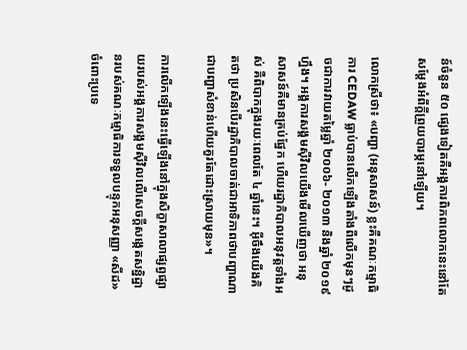ន៍ចំនួន ៥០ ផ្សេងទៀតគឺអង្គការពិភពលោកនេះនៅតែសម្ដែងអំពីក្ដីព្រួយបារម្ភនៅឡើយ។

លោកស្រីថា៖ «បញ្ហា (អនុសាសន៍) ខ្លះគឺគណៈកម្មាធិការ CEDAW ធ្លាប់បានលើកឡើងតាំងពីលើកមុនៗដូចជាការវាយតម្លៃឆ្នាំ ២០០៦- ២០១៣ និងឆ្នាំ ២០១៩ ហ្នឹង។ អង្គការសង្គមស៊ីវិលយើងមើលឃើញថា អនុសាសន៍គឺមានគ្រប់ផ្នែក ហើយរដ្ឋាភិបាលអនុវត្តទាំងអស់ គឺពិបាកក្នុងរយៈពេលតែ ៤ ឆ្នាំនេះ។ អ៊ីចឹងយើងគិតថា ប្រសិនបើរដ្ឋាភិបាលចាត់ជាអាទិភាពថាបញ្ហាណាជាបញ្ហាសំខាន់ហើយគួរតែដោះស្រាយមុន»។

ការលើកឡើងនេះធ្វើឡើងនៅក្នុងសិក្ខាសាលាផ្សព្វផ្សាយរបស់អង្គការសង្គមស៊ីវិលលើសេចក្ដីសង្កេតសន្និដ្ឋានរបស់គណៈកម្មាធិការទទួលបន្ទុកអនុសញ្ញា «សីដ» ចំពោះប្រទេ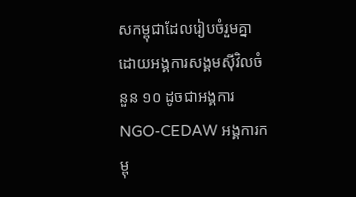សកម្ពុជាដែលរៀបចំរួមគ្នា ដោយអង្គការសង្គមស៊ីវិលចំនួន ១០ ដូចជាអង្គការ NGO-CEDAW អង្គការកម្ពុ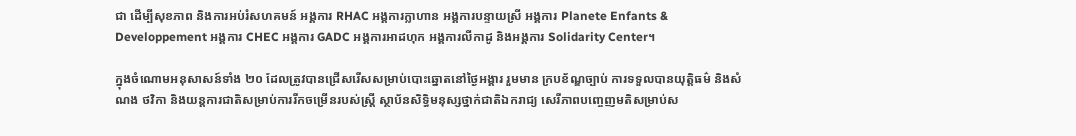ជា ដើម្បីសុខភាព និងការអប់រំសហគមន៍ អង្គការ RHAC អង្គការក្លាហាន អង្គការបន្ទាយស្រី អង្គការ Planete Enfants & Developpement អង្គការ CHEC អង្គការ GADC អង្គការអាដហុក អង្គការលីកាដូ និងអង្គការ Solidarity Center។

ក្នុងចំណោមអនុសាសន៍ទាំង ២០ ដែលត្រូវបានជ្រើសរើសសម្រាប់បោះឆ្នោតនៅថ្ងៃអង្គារ រួមមាន ក្របខ័ណ្ឌច្បាប់ ការទទួលបានយុត្តិធម៌ និងសំណង ថវិកា និងយន្តការជាតិសម្រាប់ការរីកចម្រើនរបស់ស្ដ្រី ស្ថាប័នសិទ្ធិមនុស្សថ្នាក់ជាតិឯករាជ្យ សេរីភាពបញ្ចេញមតិសម្រាប់ស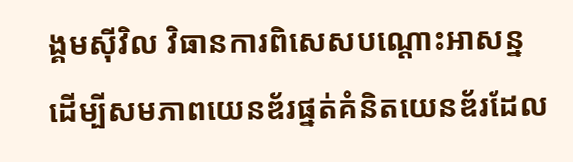ង្គមស៊ីវិល វិធានការពិសេសបណ្ដោះអាសន្ន ដើម្បីសមភាពយេនឌ័រផ្នត់គំនិតយេនឌ័រដែល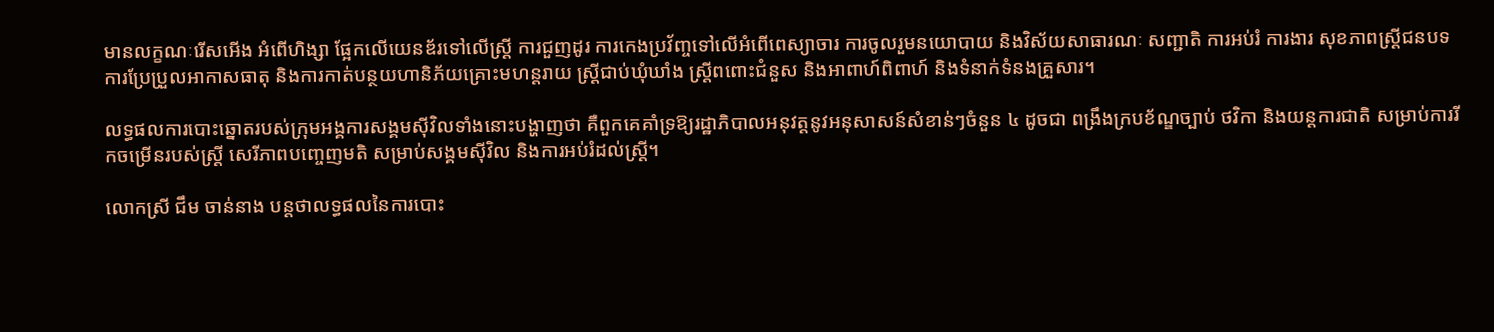មានលក្ខណៈរើសអើង អំពើហិង្សា ផ្អែកលើយេនឌ័រទៅលើស្ដ្រី ការជួញដូរ ការកេងប្រវ័ញ្ចទៅលើអំពើពេស្យាចារ ការចូលរួមនយោបាយ និងវិស័យសាធារណៈ សញ្ជាតិ ការអប់រំ ការងារ សុខភាពស្ដ្រីជនបទ ការប្រែប្រួលអាកាសធាតុ និងការកាត់បន្ថយហានិភ័យគ្រោះមហន្តរាយ ស្ដ្រីជាប់ឃុំឃាំង ស្ត្រីពពោះជំនួស និងអាពាហ៍ពិពាហ៍ និងទំនាក់ទំនងគ្រួសារ។

លទ្ធផលការបោះឆ្នោតរបស់ក្រុមអង្គការសង្គមស៊ីវិលទាំងនោះបង្ហាញថា គឺពួកគេគាំទ្រឱ្យរដ្ឋាភិបាលអនុវត្តនូវអនុសាសន៍សំខាន់ៗចំនួន ៤ ដូចជា ពង្រឹងក្របខ័ណ្ឌច្បាប់ ថវិកា និងយន្តការជាតិ សម្រាប់ការរីកចម្រើនរបស់ស្ដ្រី សេរីភាពបញ្ចេញមតិ សម្រាប់សង្គមស៊ីវិល និងការអប់រំដល់ស្ដ្រី។

លោកស្រី ជឹម ចាន់នាង បន្តថាលទ្ធផលនៃការបោះ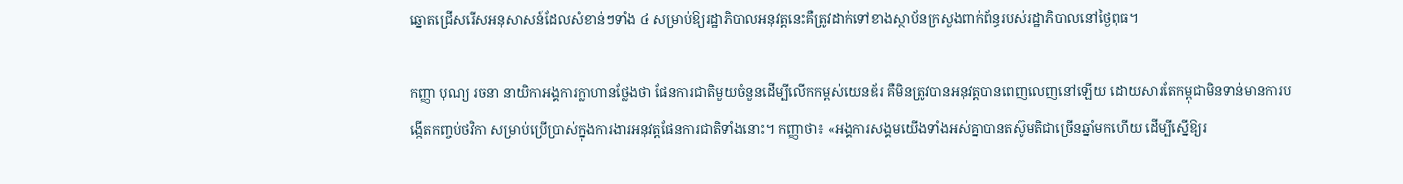ឆ្នោតជ្រើសរើសអនុសាសន៍ដែលសំខាន់ៗទាំង ៤ សម្រាប់ឱ្យរដ្ឋាភិបាលអនុវត្តនេះគឺត្រូវដាក់ទៅខាងស្ថាប័នក្រសួងពាក់ព័ន្ធរបស់រដ្ឋាភិបាលនៅថ្ងៃពុធ។

កញ្ញា បុណ្យ រចនា នាយិកាអង្គការក្លាហានថ្លែងថា ផែនការជាតិមួយចំនួនដើម្បីលើកកម្ពស់យេនឌ័រ គឺមិនត្រូវបានអនុវត្តបានពេញលេញនៅឡើយ ដោយសារតែកម្ពុជាមិនទាន់មានការបង្កើតកញ្ចប់ថវិកា សម្រាប់ប្រើប្រាស់ក្នុងការងារអនុវត្តផែនការជាតិទាំងនោះ។ កញ្ញាថា៖ «អង្គការសង្គមយើងទាំងអស់គ្នាបានតស៊ូមតិជាច្រើនឆ្នាំមកហើយ ដើម្បីស្នើឱ្យរ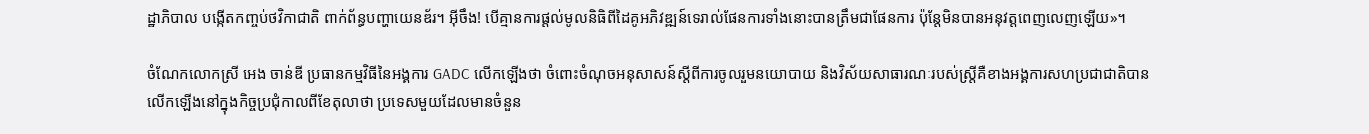ដ្ឋាភិបាល បង្កើតកញ្ចប់ថវិកាជាតិ ពាក់ព័ន្ធបញ្ហាយេនឌ័រ។ អ៊ីចឹង! បើគ្មានការផ្ដល់មូលនិធិពីដៃគូអភិវឌ្ឍន៍ទេរាល់ផែនការទាំងនោះបានត្រឹមជាផែនការ ប៉ុន្តែមិនបានអនុវត្តពេញលេញឡើយ»។

ចំណែកលោកស្រី អេង ចាន់ឌី ប្រធានកម្មវិធីនៃអង្គការ GADC លើកឡើងថា ចំពោះចំណុចអនុសាសន៍ស្ដីពីការចូលរួមនយោបាយ និងវិស័យសាធារណៈរបស់ស្ដ្រីគឺខាងអង្គការសហប្រជាជាតិបានលើកឡើងនៅក្នុងកិច្ចប្រជុំកាលពីខែតុលាថា ប្រទេសមួយដែលមានចំនួន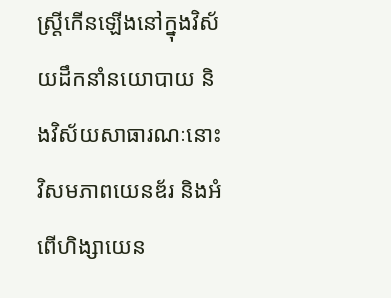ស្ដ្រីកើនឡើងនៅក្នុងវិស័យដឹកនាំនយោបាយ និងវិស័យសាធារណៈនោះវិសមភាពយេនឌ័រ និងអំពើហិង្សាយេន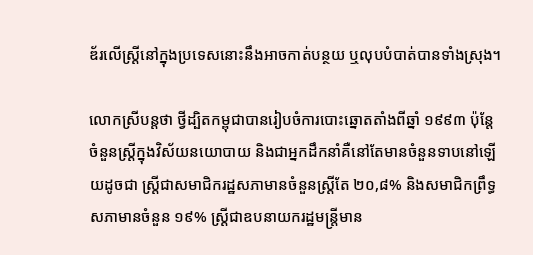ឌ័រលើស្ដ្រីនៅក្នុងប្រទេសនោះនឹងអាចកាត់បន្ថយ ឬលុបបំបាត់បានទាំងស្រុង។

លោកស្រីបន្តថា ថ្វីដ្បិតកម្ពុជាបានរៀបចំការបោះឆ្នោតតាំងពីឆ្នាំ ១៩៩៣ ប៉ុន្តែចំនួនស្ដ្រីក្នុងវិស័យនយោបាយ និងជាអ្នកដឹកនាំគឺនៅតែមានចំនួនទាបនៅឡើយដូចជា ស្ត្រីជាសមាជិករដ្ឋសភាមានចំនួនស្ដ្រីតែ ២០,៨% និងសមាជិកព្រឹទ្ធសភាមានចំនួន ១៩% ស្ដ្រីជាឧបនាយករដ្ឋមន្ត្រីមាន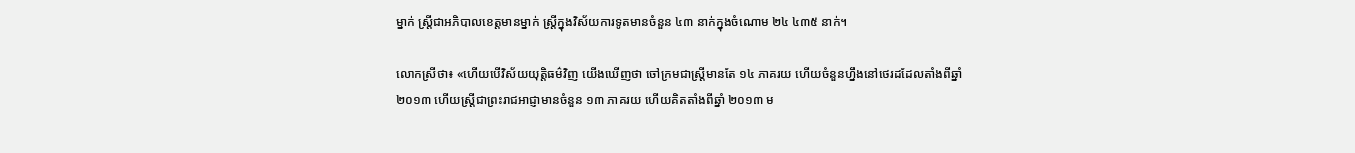ម្នាក់ ស្ដ្រីជាអភិបាលខេត្តមានម្នាក់ ស្ដ្រីក្នុងវិស័យការទូតមានចំនួន ៤៣ នាក់ក្នុងចំណោម ២៤ ៤៣៥ នាក់។

លោកស្រីថា៖ «ហើយបើវិស័យយុត្តិធម៌វិញ យើងឃើញថា ចៅក្រមជាស្ដ្រីមានតែ ១៤ ភាគរយ ហើយចំនួនហ្នឹងនៅថេរដដែលតាំងពីឆ្នាំ ២០១៣ ហើយស្ដ្រីជាព្រះរាជអាជ្ញាមានចំនួន ១៣ ភាគរយ ហើយគិតតាំងពីឆ្នាំ ២០១៣ ម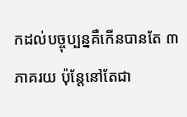កដល់បច្ចុប្បន្នគឺកើនបានតែ ៣ ភាគរយ ប៉ុន្តែនៅតែជា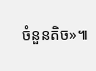ចំនួនតិច»៕